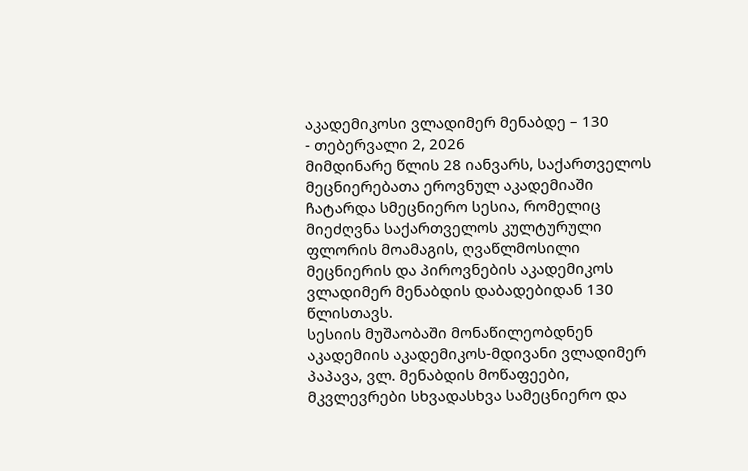აკადემიკოსი ვლადიმერ მენაბდე – 130
- თებერვალი 2, 2026
მიმდინარე წლის 28 იანვარს, საქართველოს მეცნიერებათა ეროვნულ აკადემიაში ჩატარდა სმეცნიერო სესია, რომელიც მიეძღვნა საქართველოს კულტურული ფლორის მოამაგის, ღვაწლმოსილი მეცნიერის და პიროვნების აკადემიკოს ვლადიმერ მენაბდის დაბადებიდან 130 წლისთავს.
სესიის მუშაობაში მონაწილეობდნენ აკადემიის აკადემიკოს-მდივანი ვლადიმერ პაპავა, ვლ. მენაბდის მოწაფეები, მკვლევრები სხვადასხვა სამეცნიერო და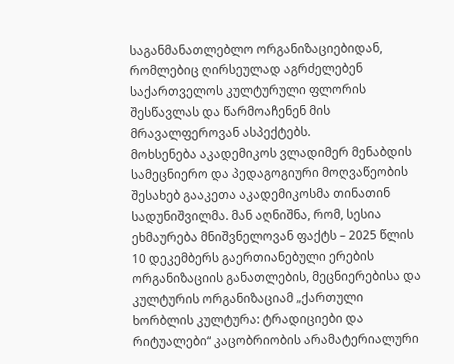საგანმანათლებლო ორგანიზაციებიდან, რომლებიც ღირსეულად აგრძელებენ საქართველოს კულტურული ფლორის შესწავლას და წარმოაჩენენ მის მრავალფეროვან ასპექტებს.
მოხსენება აკადემიკოს ვლადიმერ მენაბდის სამეცნიერო და პედაგოგიური მოღვაწეობის შესახებ გააკეთა აკადემიკოსმა თინათინ სადუნიშვილმა. მან აღნიშნა, რომ, სესია ეხმაურება მნიშვნელოვან ფაქტს – 2025 წლის 10 დეკემბერს გაერთიანებული ერების ორგანიზაციის განათლების, მეცნიერებისა და კულტურის ორგანიზაციამ „ქართული ხორბლის კულტურა: ტრადიციები და რიტუალები“ კაცობრიობის არამატერიალური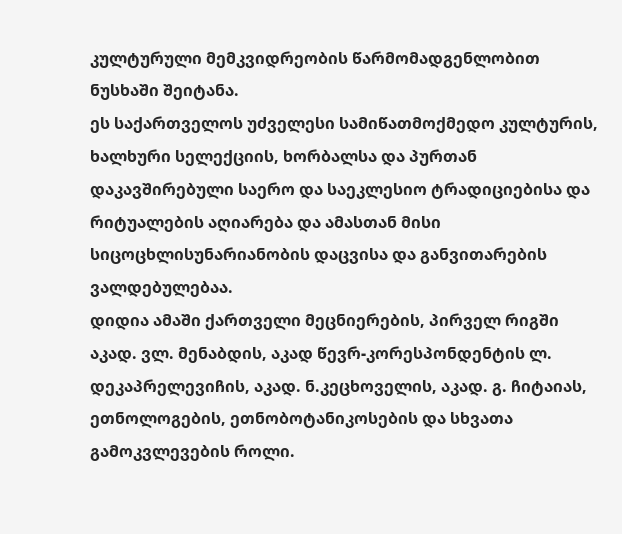კულტურული მემკვიდრეობის წარმომადგენლობით ნუსხაში შეიტანა.
ეს საქართველოს უძველესი სამიწათმოქმედო კულტურის, ხალხური სელექციის, ხორბალსა და პურთან დაკავშირებული საერო და საეკლესიო ტრადიციებისა და რიტუალების აღიარება და ამასთან მისი სიცოცხლისუნარიანობის დაცვისა და განვითარების ვალდებულებაა.
დიდია ამაში ქართველი მეცნიერების, პირველ რიგში აკად. ვლ. მენაბდის, აკად წევრ-კორესპონდენტის ლ. დეკაპრელევიჩის, აკად. ნ.კეცხოველის, აკად. გ. ჩიტაიას, ეთნოლოგების, ეთნობოტანიკოსების და სხვათა გამოკვლევების როლი.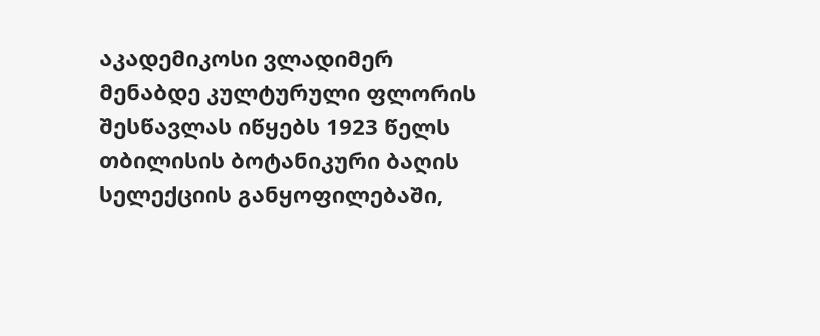აკადემიკოსი ვლადიმერ მენაბდე კულტურული ფლორის შესწავლას იწყებს 1923 წელს თბილისის ბოტანიკური ბაღის სელექციის განყოფილებაში,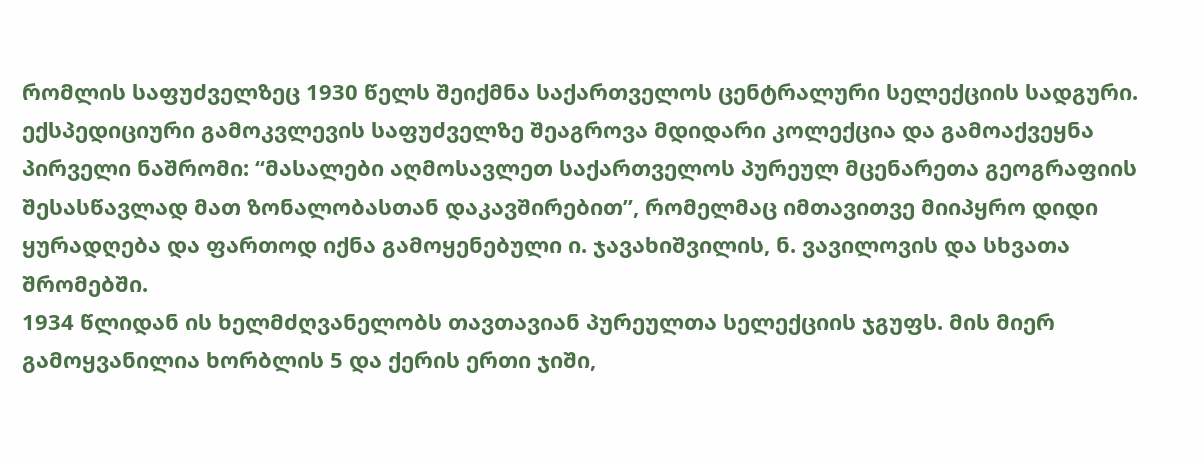რომლის საფუძველზეც 1930 წელს შეიქმნა საქართველოს ცენტრალური სელექციის სადგური. ექსპედიციური გამოკვლევის საფუძველზე შეაგროვა მდიდარი კოლექცია და გამოაქვეყნა პირველი ნაშრომი: “მასალები აღმოსავლეთ საქართველოს პურეულ მცენარეთა გეოგრაფიის შესასწავლად მათ ზონალობასთან დაკავშირებით”, რომელმაც იმთავითვე მიიპყრო დიდი ყურადღება და ფართოდ იქნა გამოყენებული ი. ჯავახიშვილის, ნ. ვავილოვის და სხვათა შრომებში.
1934 წლიდან ის ხელმძღვანელობს თავთავიან პურეულთა სელექციის ჯგუფს. მის მიერ გამოყვანილია ხორბლის 5 და ქერის ერთი ჯიში,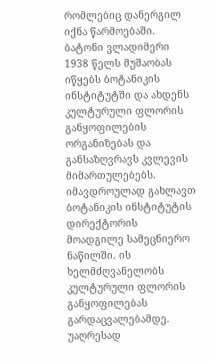რომლებიც დანერგილ იქნა წარმოებაში.
ბატონი ვლადიმერი 1938 წელს მუშაობას იწყებს ბოტანიკის ინსტიტუტში და ახდენს კულტურული ფლორის განყოფილების ორგანიზებას და განსაზღვრავს კვლევის მიმართულებებს. იმავდროულად გახლავთ ბოტანიკის ინსტიტუტის დირექტორის მოადგილე სამეცნიერო ნაწილში. ის ხელმძღვანელობს კულტურული ფლორის განყოფილებას გარდაცვალებამდე.
უაღრესად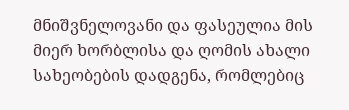მნიშვნელოვანი და ფასეულია მის მიერ ხორბლისა და ღომის ახალი სახეობების დადგენა, რომლებიც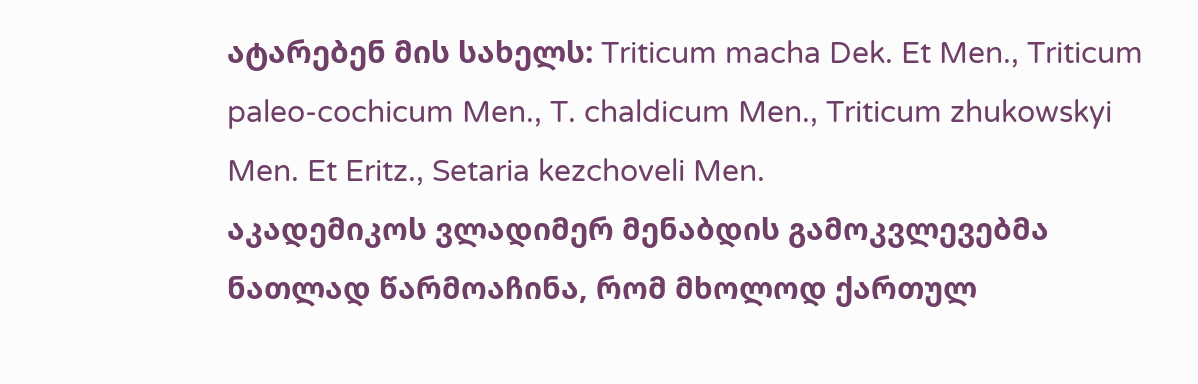ატარებენ მის სახელს: Triticum macha Dek. Et Men., Triticum paleo-cochicum Men., T. chaldicum Men., Triticum zhukowskyi Men. Et Eritz., Setaria kezchoveli Men.
აკადემიკოს ვლადიმერ მენაბდის გამოკვლევებმა ნათლად წარმოაჩინა, რომ მხოლოდ ქართულ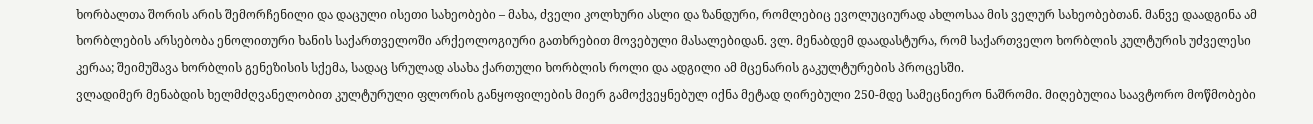ხორბალთა შორის არის შემორჩენილი და დაცული ისეთი სახეობები – მახა, ძველი კოლხური ასლი და ზანდური, რომლებიც ევოლუციურად ახლოსაა მის ველურ სახეობებთან. მანვე დაადგინა ამ ხორბლების არსებობა ენოლითური ხანის საქართველოში არქეოლოგიური გათხრებით მოვებული მასალებიდან. ვლ. მენაბდემ დაადასტურა, რომ საქართველო ხორბლის კულტურის უძველესი კერაა; შეიმუშავა ხორბლის გენეზისის სქემა, სადაც სრულად ასახა ქართული ხორბლის როლი და ადგილი ამ მცენარის გაკულტურების პროცესში.
ვლადიმერ მენაბდის ხელმძღვანელობით კულტურული ფლორის განყოფილების მიერ გამოქვეყნებულ იქნა მეტად ღირებული 250-მდე სამეცნიერო ნაშრომი. მიღებულია საავტორო მოწმობები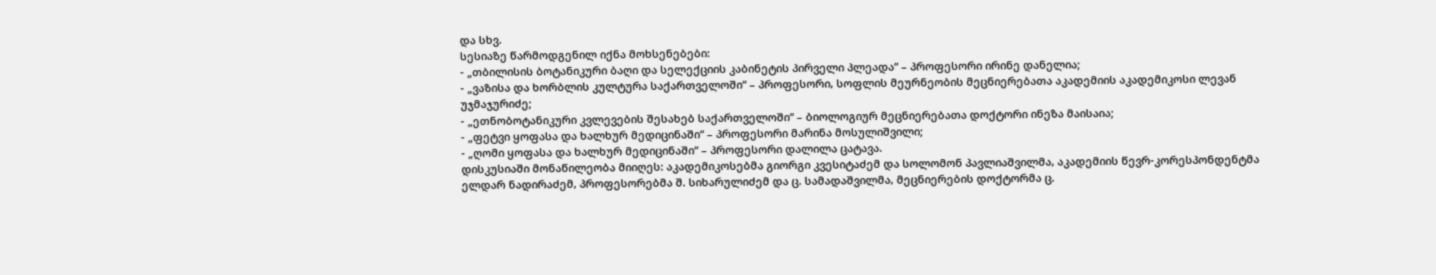და სხვ.
სესიაზე წარმოდგენილ იქნა მოხსენებები:
- „თბილისის ბოტანიკური ბაღი და სელექციის კაბინეტის პირველი პლეადა“ – პროფესორი ირინე დანელია;
- „ვაზისა და ხორბლის კულტურა საქართველოში“ – პროფესორი, სოფლის მეურნეობის მეცნიერებათა აკადემიის აკადემიკოსი ლევან უჯმაჯურიძე;
- „ეთნობოტანიკური კვლევების შესახებ საქართველოში“ – ბიოლოგიურ მეცნიერებათა დოქტორი ინეზა მაისაია;
- „ფეტვი ყოფასა და ხალხურ მედიცინაში“ – პროფესორი მარინა მოსულიშვილი;
- „ღომი ყოფასა და ხალხურ მედიცინაში“ – პროფესორი დალილა ცატავა.
დისკუსიაში მონაწილეობა მიიღეს: აკადემიკოსებმა გიორგი კვესიტაძემ და სოლომონ პავლიაშვილმა, აკადემიის წევრ-კორესპონდენტმა ელდარ ნადირაძემ, პროფესორებმა შ. სიხარულიძემ და ც. სამადაშვილმა, მეცნიერების დოქტორმა ც.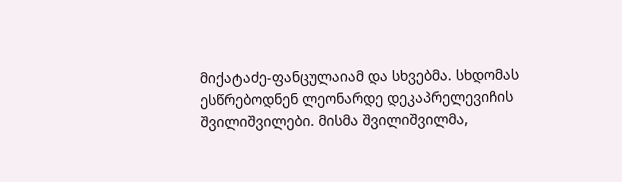მიქატაძე-ფანცულაიამ და სხვებმა. სხდომას ესწრებოდნენ ლეონარდე დეკაპრელევიჩის შვილიშვილები. მისმა შვილიშვილმა,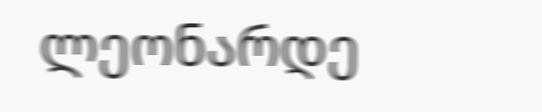ლეონარდე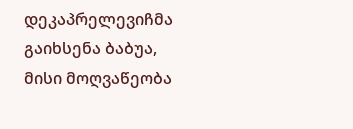დეკაპრელევიჩმა გაიხსენა ბაბუა, მისი მოღვაწეობა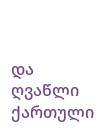და ღვაწლი ქართული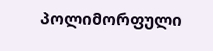პოლიმორფული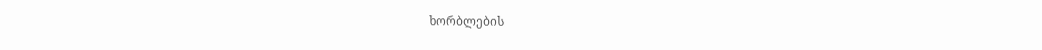ხორბლების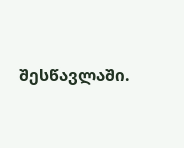შესწავლაში.